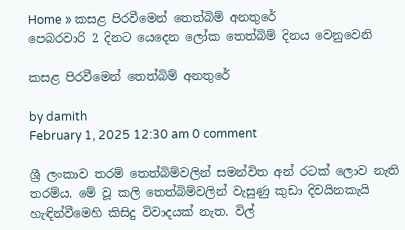Home » කසළ පිරවීමෙන් තෙත්බිම් අනතුරේ
පෙබරවාරි 2 දිනට යෙදෙන ලෝක තෙත්බිම් දිනය වෙනුවෙනි

කසළ පිරවීමෙන් තෙත්බිම් අනතුරේ

by damith
February 1, 2025 12:30 am 0 comment

ශ්‍රී ලංකාව තරම් තෙත්බිම්වලින් සමන්විත අන් රටක් ‍ලොව නැති තරම්ය. මේ වූ කලි තෙත්බිම්වලින් වැසුණු කුඩා දිවයිනකැයි හැඳින්වීමෙහි කිසිදු විවාදයක් නැත. විල්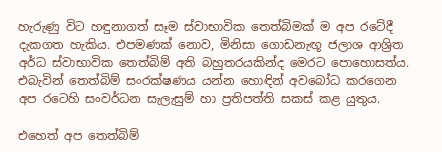හැරුණු විට හඳුනාගත් සෑම ස්වාභාවික තෙත්බිමක් ම අප රටේදී දැකගත හැකිය. එපමණක් නොව, මිනිසා ගොඩනැඟූ ජලාශ ආශ්‍රිත අර්ධ ස්වාභාවික තෙත්බිම් අති බහුතරයකින්ද මෙරට පොහොසත්ය. එබැවින් තෙත්බිම් සංරක්ෂණය යන්න හොඳින් අවබෝධ කරගෙන අප රටෙහි සංවර්ධන සැලැසුම් හා ප්‍රතිපත්ති සකස් කළ යුතුය.

එහෙත් අප තෙත්බිම්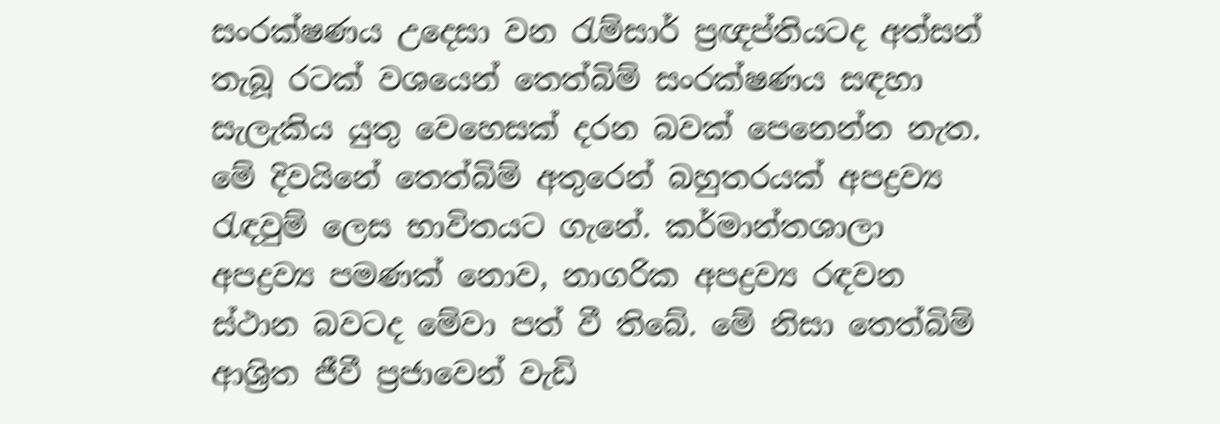සංරක්ෂණය උදෙසා වන රැම්සාර් ප්‍රඥප්තියටද අත්සන් තැබූ රටක් වශයෙන් තෙත්බිම් සංරක්ෂණය සඳහා සැලැකිය යුතු වෙහෙසක් දරන බවක් පෙනෙන්න නැත. මේ දිවයිනේ තෙත්බිම් අතුරෙන් බහුතරයක් අපද්‍රව්‍ය රැඳවුම් ලෙස භාවිතයට ගැනේ. කර්මාන්තශාලා අපද්‍රව්‍ය පමණක් නොව, නාගරික අපද්‍රව්‍ය රඳවන ස්ථාන බවටද මේවා පත් වී තිබේ. මේ නිසා තෙත්බිම් ආශ්‍රිත ජීවී ප්‍රජාවෙන් වැඩි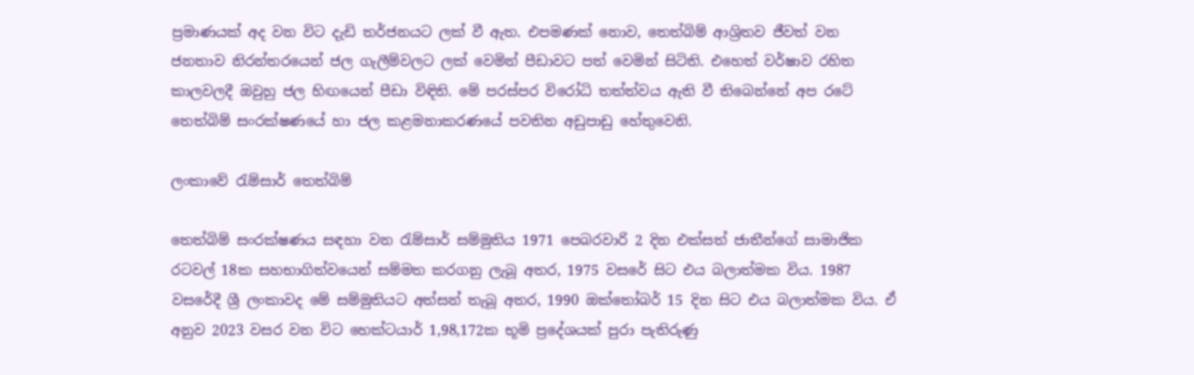ප්‍රමාණයක් අද වන විට දැඩි තර්ජනයට ලක් වී ඇත. එපමණක් නොව, තෙත්බිම් ආශ්‍රිතව ජීවත් වන ජනතාව නිරන්තරයෙන් ජල ගැලීම්වලට ලක් වෙමින් පීඩාවට පත් වෙමින් සිටිති. එහෙත් වර්ෂාව රහිත කාලවලදී ඔවුහු ජල හිඟයෙන් පීඩා විඳිති. මේ පරස්පර විරෝධි තත්ත්වය ඇති වී තිබෙන්නේ අප රටේ තෙත්බිම් සංරක්ෂණයේ හා ජල කළමනාකරණයේ පවතින අඩුපාඩු හේතුවෙනි.

ලංකාවේ රැම්සාර් තෙත්බිම්

තෙත්බිම් සංරක්ෂණය සඳහා වන රැම්සාර් සම්මුතිය 1971 පෙබරවාරි 2 දින එක්සත් ජාතීන්ගේ සාමාජික රටවල් 18ක සහභාගිත්වයෙන් සම්මත කරගනු ලැබූ අතර, 1975 වසරේ සිට එය බලාත්මක විය. 1987 වසරේදී ශ්‍රී ලංකාවද මේ සම්මුතියට අත්සන් තැබූ අතර, 1990 ඔක්තෝබර් 15 දින සිට එය බලාත්මක විය. ඒ අනුව 2023 වසර වන විට හෙක්ටයාර් 1,98,172ක භූමි ප්‍රදේශයක් පුරා පැතිරුණු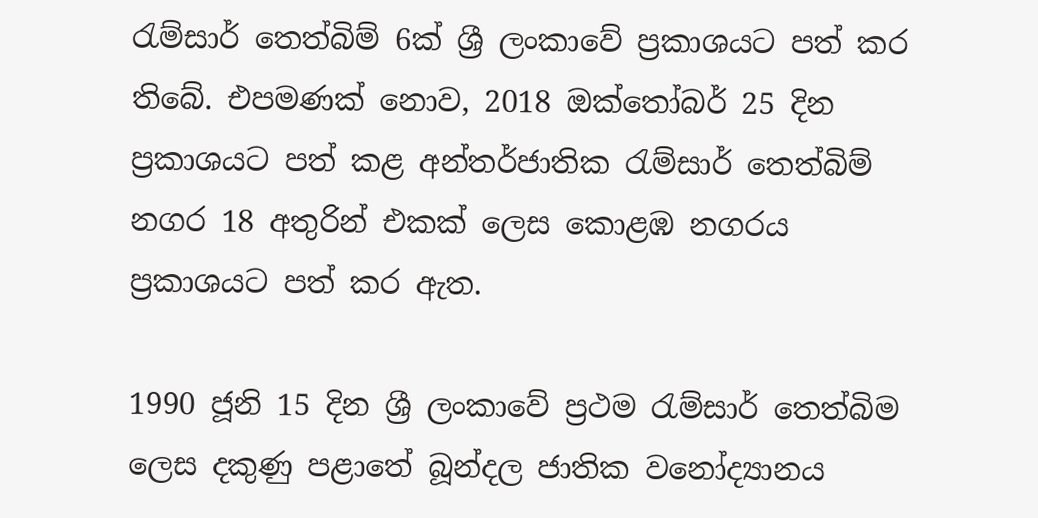රැම්සාර් තෙත්බිම් 6ක් ශ්‍රී ලංකාවේ ප්‍රකාශයට පත් කර තිබේ. එපමණක් නොව, 2018 ඔක්තෝබර් 25 දින ප්‍රකාශයට පත් කළ අන්තර්ජාතික රැම්සාර් තෙත්බිම් නගර 18 අතුරින් එකක් ලෙස කොළඹ නගරය ප්‍රකාශයට පත් කර ඇත.

1990 ජූනි 15 දින ශ්‍රී ලංකාවේ ප්‍රථම රැම්සාර් තෙත්බිම ලෙස දකුණු පළාතේ බූන්දල ජාතික වනෝද්‍යානය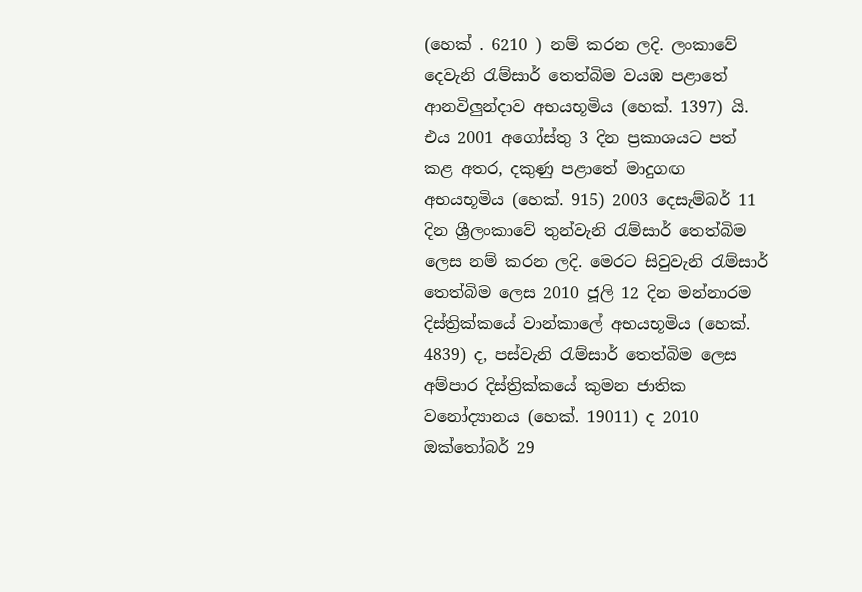(හෙක් . 6210 ) නම් කරන ලදි. ලංකාවේ දෙවැනි රැම්සාර් තෙත්බිම වයඹ පළාතේ ආනවිලුන්දාව අභයභූමිය (හෙක්. 1397) යි. එය 2001 අගෝස්තු 3 දින ප්‍රකාශයට පත් කළ අතර, දකුණු පළාතේ මාදුගඟ අභයභූමිය (හෙක්. 915) 2003 දෙසැම්බර් 11 දින ශ්‍රීලංකාවේ තුන්වැනි රැම්සාර් තෙත්බිම ලෙස නම් කරන ලදි. මෙරට සිවුවැනි රැම්සාර් තෙත්බිම ලෙස 2010 ජූලි 12 දින මන්නාරම දිස්ත්‍රික්කයේ වාන්කාලේ අභයභූමිය (හෙක්. 4839) ද, පස්වැනි රැම්සාර් තෙත්බිම ලෙස අම්පාර දිස්ත්‍රික්කයේ කුමන ජාතික වනෝද්‍යානය (හෙක්. 19011) ද 2010 ඔක්තෝබර් 29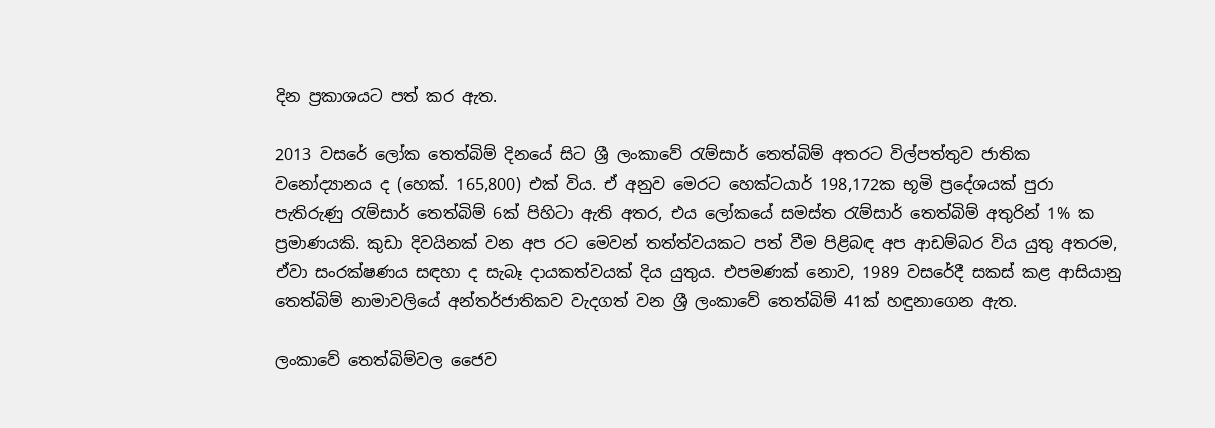දින ප්‍රකාශයට පත් කර ඇත.

2013 වසරේ ලෝක තෙත්බිම් දිනයේ සිට ශ්‍රී ලංකාවේ රැම්සාර් තෙත්බිම් අතරට විල්පත්තුව ජාතික වනෝද්‍යානය ද (හෙක්. 165,800) එක් විය. ඒ අනුව මෙරට හෙක්ටයාර් 198,172ක භූමි ප්‍රදේශයක් පුරා පැතිරුණු රැම්සාර් තෙත්බිම් 6ක් පිහිටා ඇති අතර, එය ලෝකයේ සමස්ත රැම්සාර් තෙත්බිම් අතුරින් 1% ක ප්‍රමාණයකි. කුඩා දිවයිනක් වන අප රට මෙවන් තත්ත්වයකට පත් වීම පිළිබඳ අප ආඩම්බර විය යුතු අතරම, ඒවා සංරක්ෂණය සඳහා ද සැබෑ දායකත්වයක් දිය යුතුය. එපමණක් නොව, 1989 වසරේදී සකස් කළ ආසියානු තෙත්බිම් නාමාවලියේ අන්තර්ජාතිකව වැදගත් වන ශ්‍රී ලංකාවේ තෙත්බිම් 41ක් හඳුනාගෙන ඇත.

ලංකාවේ තෙත්බිම්වල ජෛව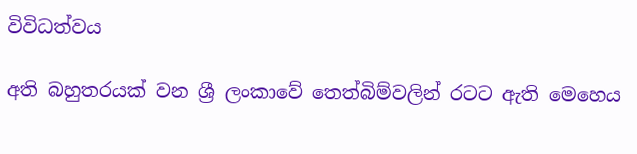විවිධත්වය

අති බහුතරයක් වන ශ්‍රී ලංකාවේ තෙත්බිම්වලින් රටට ඇති මෙහෙය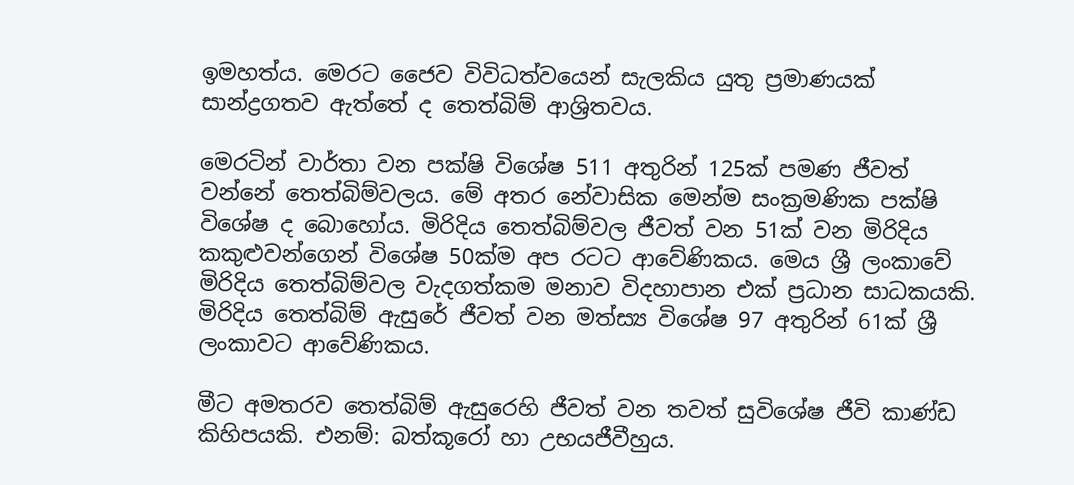ඉමහත්ය. මෙරට ජෛව විවිධත්වයෙන් සැලකිය යුතු ප්‍රමාණයක් සාන්ද්‍රගතව ඇත්තේ ද තෙත්බිම් ආශ්‍රිතවය.

මෙරටින් වාර්තා වන පක්ෂි විශේෂ 511 අතුරින් 125ක් පමණ ජීවත් වන්නේ තෙත්බිම්වලය. මේ අතර නේවාසික මෙන්ම සංක්‍රමණික පක්ෂි විශේෂ ද බොහෝය. මිරිදිය තෙත්බිම්වල ජීවත් වන 51ක් වන මිරිදිය කකුළුවන්ගෙන් විශේෂ 50ක්ම අප රටට ආවේණිකය. මෙය ශ්‍රී ලංකාවේ මිරිදිය තෙත්බිම්වල වැදගත්කම මනාව විදහාපාන එක් ප්‍රධාන සාධකයකි. මිරිදිය තෙත්බිම් ඇසුරේ ජීවත් වන මත්ස්‍ය විශේෂ 97 අතුරින් 61ක් ශ්‍රී ලංකාවට ආවේණිකය.

මීට අමතරව තෙත්බිම් ඇසුරෙහි ජීවත් වන තවත් සුවිශේෂ ජීවි කාණ්ඩ කිහිපයකි. එනම්: බත්කූරෝ හා උභයජීවීහුය.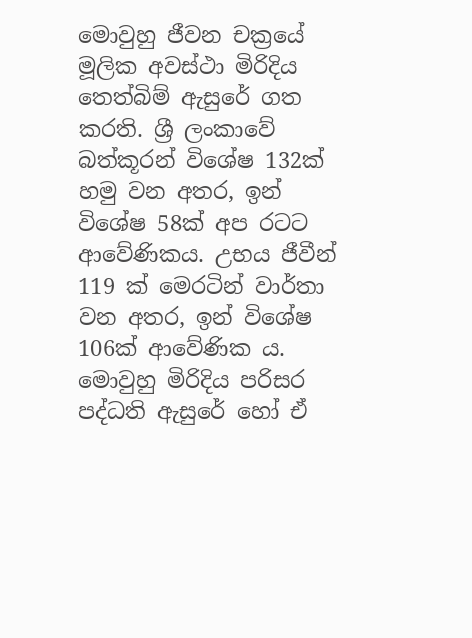මොවුහු ජීවන චක්‍රයේ මූලික අවස්ථා මිරිදිය තෙත්බිම් ඇසුරේ ගත කරති. ශ්‍රී ලංකාවේ බත්කූරන් විශේෂ 132ක් හමු වන අතර, ඉන් විශේෂ 58ක් අප රටට ආවේණිකය. උභය ජීවීන් 119 ක් මෙරටින් වාර්තා වන අතර, ඉන් විශේෂ 106ක් ආවේණික ය. මොවුහු මිරිදිය පරිසර පද්ධති ඇසුරේ හෝ ඒ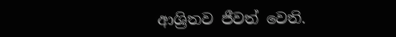ආශ්‍රිතව ජීවත් වෙති.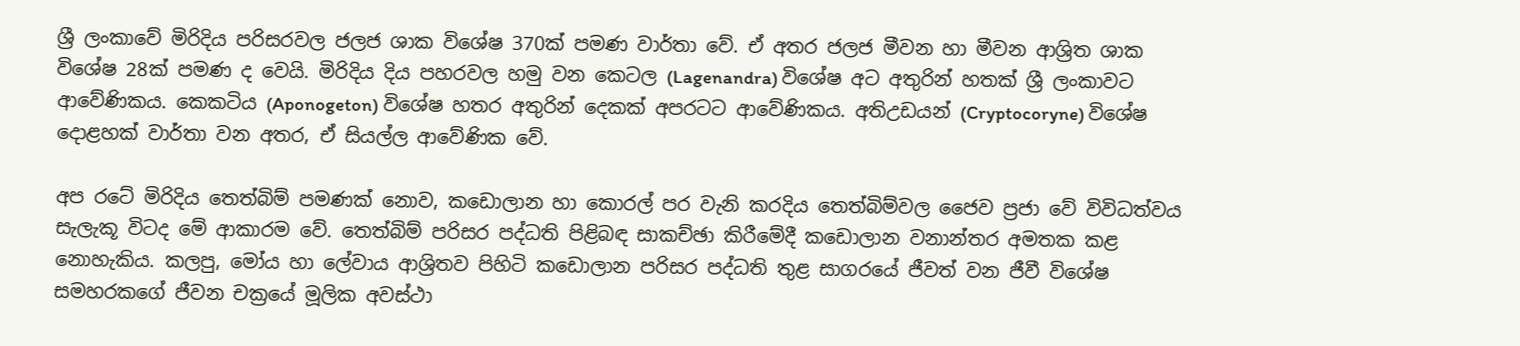ශ්‍රී ලංකාවේ මිරිදිය පරිසරවල ජලජ ශාක විශේෂ 370ක් පමණ වාර්තා වේ. ඒ අතර ජලජ මීවන හා මීවන ආශ්‍රිත ශාක විශේෂ 28ක් පමණ ද වෙයි. මිරිදිය දිය පහරවල හමු වන කෙටල (Lagenandra) විශේෂ අට අතුරින් හතක් ශ්‍රී ලංකාවට ආවේණිකය. කෙකටිය (Aponogeton) විශේෂ හතර අතුරින් දෙකක් අපරටට ආවේණිකය. අතිඋඩයන් (Cryptocoryne) විශේෂ දොළහක් වාර්තා වන අතර, ඒ සියල්ල ආවේණික වේ.

අප රටේ මිරිදිය තෙත්බිම් පමණක් නොව, කඩොලාන හා කොරල් පර වැනි කරදිය තෙත්බිම්වල ජෛව ප්‍රජා වේ විවිධත්වය සැලැකූ විටද මේ ආකාරම වේ. තෙත්බිම් පරිසර පද්ධති පිළිබඳ සාකච්ඡා කිරීමේදී කඩොලාන වනාන්තර අමතක කළ නොහැකිය. කලපු, මෝය හා ලේවාය ආශ්‍රිතව පිහිටි කඩොලාන පරිසර පද්ධති තුළ සාගරයේ ජීවත් වන ජීවී විශේෂ සමහරකගේ ජීවන චක්‍රයේ මූලික අවස්ථා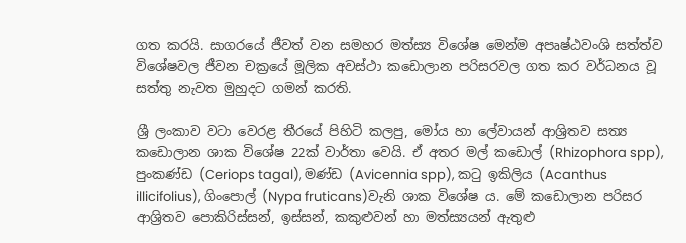ගත කරයි. සාගරයේ ජීවත් වන සමහර මත්ස්‍ය විශේෂ මෙන්ම අපෘෂ්ඨවංශි සත්ත්ව විශේෂවල ජීවන චක්‍රයේ මූලික අවස්ථා කඩොලාන පරිසරවල ගත කර වර්ධනය වූ සත්තු නැවත මුහුදට ගමන් කරති.

ශ්‍රී ලංකාව වටා වෙරළ තීරයේ පිහිටි කලපු, මෝය හා ලේවායන් ආශ්‍රිතව සත්‍ය කඩොලාන ශාක විශේෂ 22ක් වාර්තා වෙයි. ඒ අතර මල් කඩොල් (Rhizophora spp), පුංකණ්ඩ (Ceriops tagal), මණ්ඩ (Avicennia spp), කටු ඉකිලිය (Acanthus illicifolius), ගිංපොල් (Nypa fruticans)වැනි ශාක විශේෂ ය. මේ කඩොලාන පරිසර ආශ්‍රිතව පොකිරිස්සන්, ඉස්සන්, කකුළුවන් හා මත්ස්‍යයන් ඇතුළු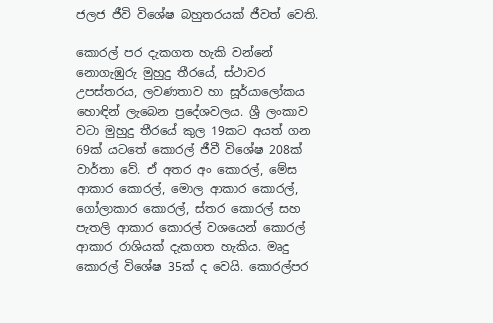ජලජ ජීවි විශේෂ බහුතරයක් ජීවත් වෙති.

කොරල් පර දැකගත හැකි වන්නේ නොගැඹුරු මුහුදු තීරයේ, ස්ථාවර උපස්තරය, ලවණතාව හා සූර්යාලෝකය හොඳින් ලැබෙන ප්‍රදේශවලය. ශ්‍රී ලංකාව වටා මුහුදු තීරයේ කුල 19කට අයත් ගන 69ක් යටතේ කොරල් ජීවී විශේෂ 208ක් වාර්තා වේ. ඒ අතර අං කොරල්, මේස ආකාර කොරල්, මොල ආකාර කොරල්, ගෝලාකාර කොරල්, ස්තර කොරල් සහ පැතලි ආකාර කොරල් වශයෙන් කොරල් ආකාර රාශියක් දැකගත හැකිය. මෘදු කොරල් විශේෂ 35ක් ද වෙයි. කොරල්පර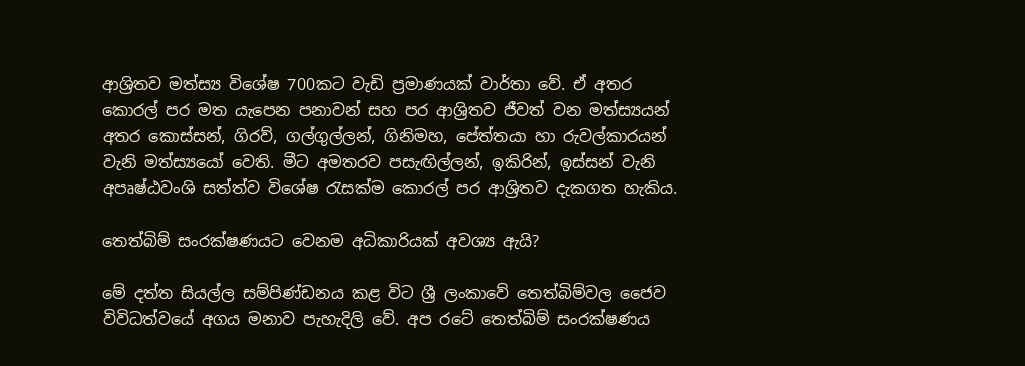ආශ්‍රිතව මත්ස්‍ය විශේෂ 700කට වැඩි ප්‍රමාණයක් වාර්තා වේ. ඒ අතර කොරල් පර මත යැපෙන පනාවන් සහ පර ආශ්‍රිතව ජීවත් වන මත්ස්‍යයන් අතර කොස්සන්, ගිරව්, ගල්ගුල්ලන්, ගිනිමහ, පේත්තයා හා රුවල්කාරයන් වැනි මත්ස්‍යයෝ වෙති. මීට අමතරව පසැඟිල්ලන්, ඉකිරින්, ඉස්සන් වැනි අපෘෂ්ඨවංශි සත්ත්ව විශේෂ රැසක්ම කොරල් පර ආශ්‍රිතව දැකගත හැකිය.

තෙත්බිම් සංරක්ෂණයට වෙනම අධිකාරියක් අවශ්‍ය ඇයි?

මේ දත්ත සියල්ල සම්පිණ්ඩනය කළ විට ශ්‍රී ලංකාවේ තෙත්බිම්වල ජෛව විවිධත්වයේ අගය මනාව පැහැදිලි වේ. අප රටේ තෙත්බිම් සංරක්ෂණය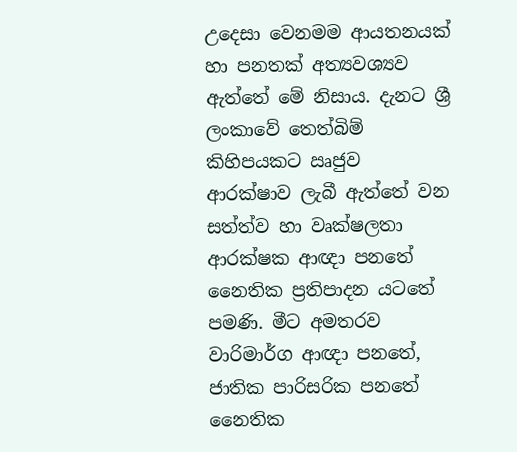උදෙසා වෙනමම ආයතනයක් හා පනතක් අත්‍යවශ්‍යව ඇත්තේ මේ නිසාය. දැනට ශ්‍රී ලංකාවේ තෙත්බිම් කිහිපයකට ඍජුව ආරක්ෂාව ලැබී ඇත්තේ වන සත්ත්ව හා වෘක්ෂලතා ආරක්ෂක ආඥා පනතේ නෛතික ප්‍රතිපාදන යටතේ පමණි. මීට අමතරව වාරිමාර්ග ආඥා පනතේ, ජාතික පාරිසරික පනතේ නෛතික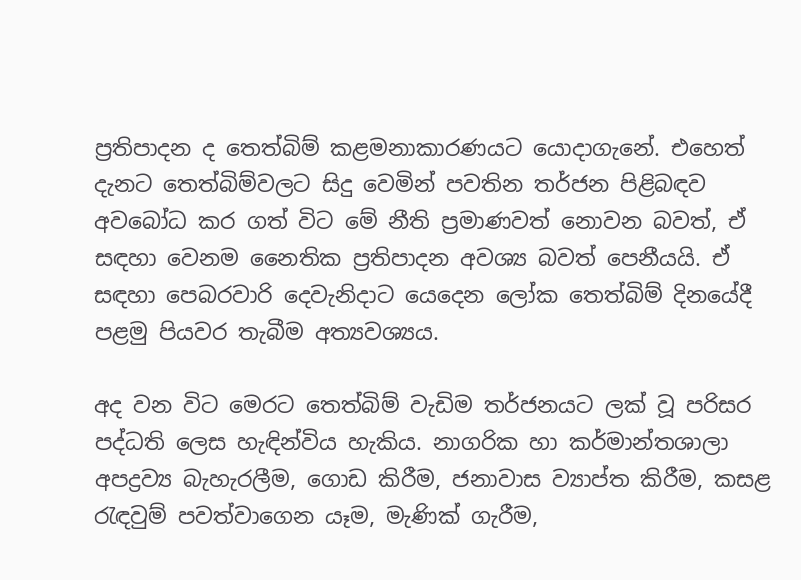ප්‍රතිපාදන ද තෙත්බිම් කළමනාකාරණයට යොදාගැනේ. එහෙත් දැනට තෙත්බිම්වලට සිදු වෙමින් පවතින තර්ජන පිළිබඳව අවබෝධ කර ගත් විට මේ නීති ප්‍රමාණවත් නොවන බවත්, ඒ සඳහා වෙනම නෛතික ප්‍රතිපාදන අවශ්‍ය බවත් පෙනීයයි. ඒ සඳහා පෙබරවාරි දෙවැනිදාට යෙදෙන ලෝක තෙත්බිම් දිනයේදී පළමු පියවර තැබීම අත්‍යවශ්‍යය.

අද වන විට මෙරට තෙත්බිම් වැඩිම තර්ජනයට ලක් වූ පරිසර පද්ධති ලෙස හැඳින්විය හැකිය. නාගරික හා කර්මාන්තශාලා අපද්‍රව්‍ය බැහැරලීම, ගොඩ කිරීම, ජනාවාස ව්‍යාප්ත කිරීම, කසළ රැඳවුම් පවත්වාගෙන යෑම, මැණික් ගැරීම,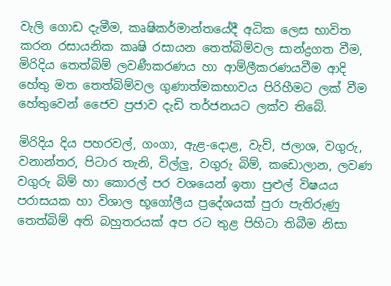වැලි ගොඩ දැමීම, කෘෂිකර්මාන්තයේදී අධික ලෙස භාවිත කරන රසායනික කෘෂි රසායන තෙත්බිම්වල සාන්ද්‍රගත වීම, මිරිදිය තෙත්බිම් ලවණීකරණය හා ආම්ලීකරණයවීම ආදි හේතු මත තෙත්බිම්වල ගුණාත්මකභාවය පිරිහීමට ලක් වීම හේතුවෙන් ජෛව ප්‍රජාව දැඩි තර්ජනයට ලක්ව තිබේ.

මිරිදිය දිය පහරවල්, ගංගා, ඇළ-දොළ, වැව්, ජලාශ, වගුරු, වනාන්තර, පිටාර තැනි, විල්ලු, වගුරු බිම්, කඩොලාන, ලවණ වගුරු බිම් හා කොරල් පර වශයෙන් ඉතා පුළුල් විෂයය පරාසයක හා විශාල භූගෝලීය ප්‍රදේශයක් පුරා පැතිරුණු තෙත්බිම් අති බහුතරයක් අප රට තුළ පිහිටා තිබීම නිසා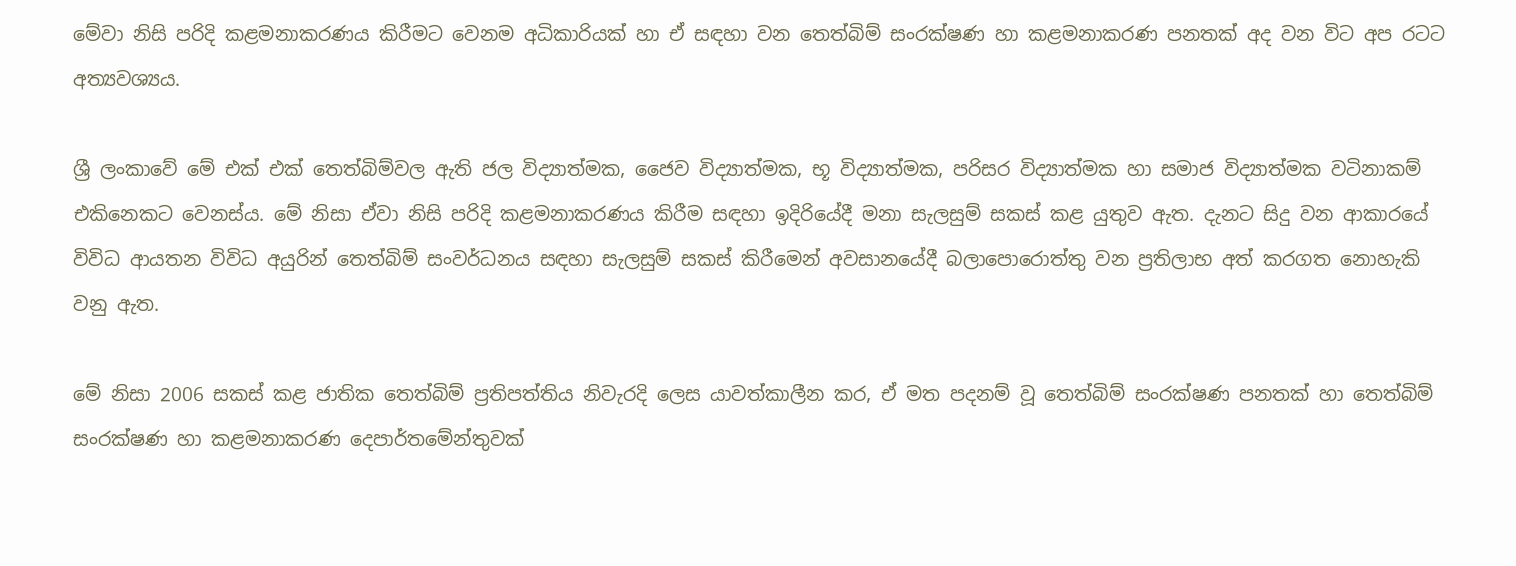මේවා නිසි පරිදි කළමනාකරණය කිරීමට වෙනම අධිකාරියක් හා ඒ සඳහා වන තෙත්බිම් සංරක්ෂණ හා කළමනාකරණ පනතක් අද වන විට අප රටට අත්‍යවශ්‍යය.

ශ්‍රී ලංකාවේ මේ එක් එක් තෙත්බිම්වල ඇති ජල විද්‍යාත්මක, ජෛව විද්‍යාත්මක, භූ විද්‍යාත්මක, පරිසර විද්‍යාත්මක හා සමාජ විද්‍යාත්මක වටිනාකම් එකිනෙකට වෙනස්ය. මේ නිසා ඒවා නිසි පරිදි කළමනාකරණය කිරීම සඳහා ඉදිරියේදී මනා සැලසුම් සකස් කළ යුතුව ඇත. දැනට සිදු වන ආකාරයේ විවිධ ආයතන විවිධ අයුරින් තෙත්බිම් සංවර්ධනය සඳහා සැලසුම් සකස් කිරීමෙන් අවසානයේදී බලාපොරොත්තු වන ප්‍රතිලාභ අත් කරගත නොහැකි වනු ඇත.

මේ නිසා 2006 සකස් කළ ජාතික තෙත්බිම් ප්‍රතිපත්තිය නිවැරදි ලෙස යාවත්කාලීන කර, ඒ මත පදනම් වූ තෙත්බිම් සංරක්ෂණ පනතක් හා තෙත්බිම් සංරක්ෂණ හා කළමනාකරණ දෙපාර්තමේන්තුවක්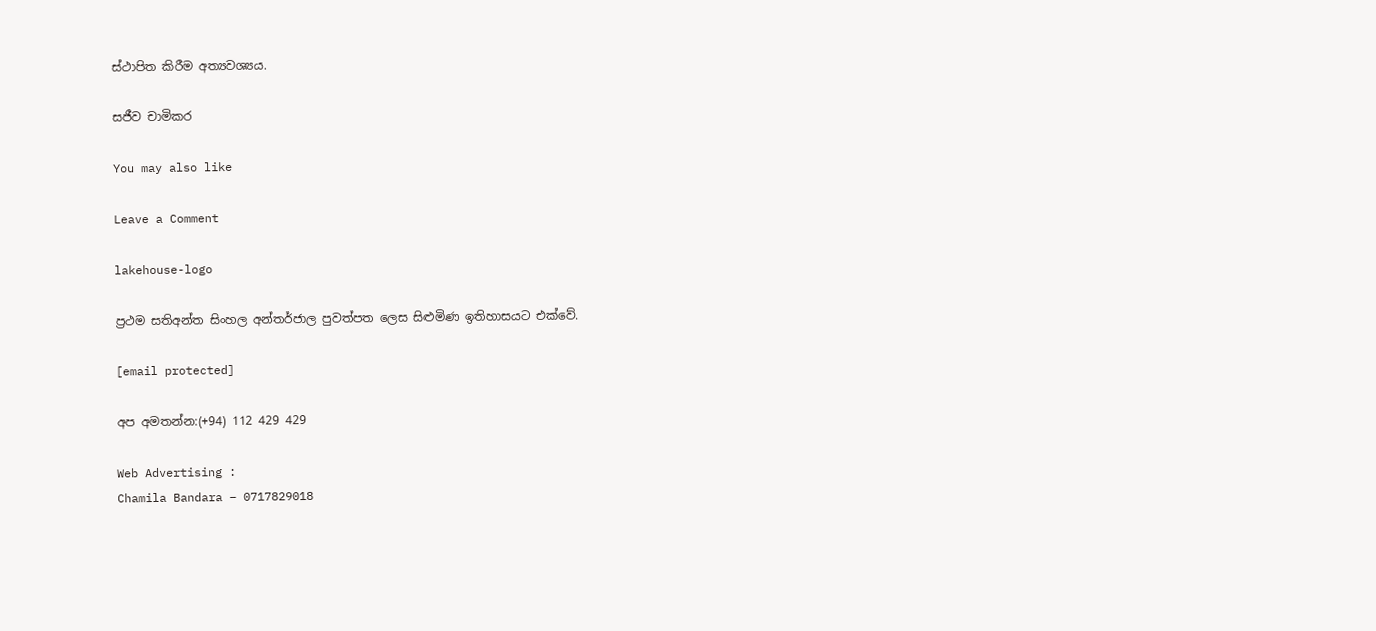ස්ථාපිත කිරීම අත්‍යවශ්‍යය.

සජීව චාමිකර

You may also like

Leave a Comment

lakehouse-logo

ප්‍රථම සතිඅන්ත සිංහල අන්තර්ජාල පුවත්පත ලෙස සිළුමිණ ඉතිහාසයට එක්වේ.

[email protected]

අප අමතන්න:(+94) 112 429 429

Web Advertising :
Chamila Bandara – 0717829018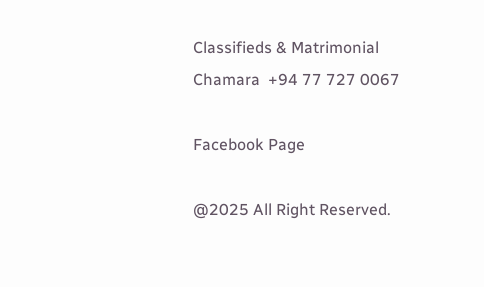Classifieds & Matrimonial
Chamara  +94 77 727 0067

Facebook Page

@2025 All Right Reserved.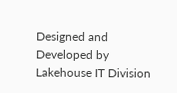Designed and Developed by Lakehouse IT Division